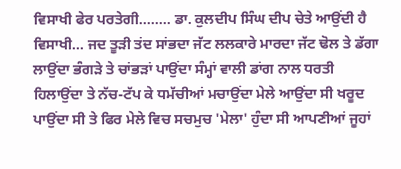ਵਿਸਾਖੀ ਫੇਰ ਪਰਤੇਗੀ........ ਡਾ. ਕੁਲਦੀਪ ਸਿੰਘ ਦੀਪ ਚੇਤੇ ਆਉਂਦੀ ਹੈ ਵਿਸਾਖੀ... ਜਦ ਤੂੜੀ ਤਂਦ ਸਾਂਭਦਾ ਜੱਟ ਲਲਕਾਰੇ ਮਾਰਦਾ ਜੱਟ ਢੋਲ ਤੇ ਡੱਗਾ ਲਾਉਂਦਾ ਭੰਗੜੇ ਤੇ ਚਾਂਭੜਾਂ ਪਾਉਂਦਾ ਸੰਮ੍ਹਾਂ ਵਾਲੀ ਡਾਂਗ ਨਾਲ ਧਰਤੀ ਹਿਲਾਉਂਦਾ ਤੇ ਨੱਚ-ਟੱਪ ਕੇ ਧਮੱਚੀਆਂ ਮਚਾਉਂਦਾ ਮੇਲੇ ਆਉਂਦਾ ਸੀ ਖਰੂਦ ਪਾਉਂਦਾ ਸੀ ਤੇ ਫਿਰ ਮੇਲੇ ਵਿਚ ਸਚਮੁਚ 'ਮੇਲਾ' ਹੁੰਦਾ ਸੀ ਆਪਣੀਆਂ ਜੂਹਾਂ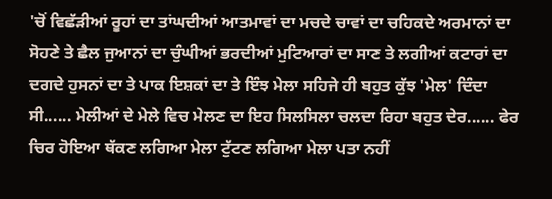'ਚੋਂ ਵਿਛੱੜੀਆਂ ਰੂਹਾਂ ਦਾ ਤਾਂਘਦੀਆਂ ਆਤਮਾਵਾਂ ਦਾ ਮਚਦੇ ਚਾਵਾਂ ਦਾ ਚਹਿਕਦੇ ਅਰਮਾਨਾਂ ਦਾ ਸੋਹਣੇ ਤੇ ਛੈਲ ਜੁਆਨਾਂ ਦਾ ਚੁੰਘੀਆਂ ਭਰਦੀਆਂ ਮੁਟਿਆਰਾਂ ਦਾ ਸਾਣ ਤੇ ਲਗੀਆਂ ਕਟਾਰਾਂ ਦਾ ਦਗਦੇ ਹੁਸਨਾਂ ਦਾ ਤੇ ਪਾਕ ਇਸ਼ਕਾਂ ਦਾ ਤੇ ਇੰਝ ਮੇਲਾ ਸਹਿਜੇ ਹੀ ਬਹੁਤ ਕੁੱਝ 'ਮੇਲ' ਦਿੰਦਾ ਸੀ...... ਮੇਲੀਆਂ ਦੇ ਮੇਲੇ ਵਿਚ ਮੇਲਣ ਦਾ ਇਹ ਸਿਲਸਿਲਾ ਚਲਦਾ ਰਿਹਾ ਬਹੁਤ ਦੇਰ...... ਫੇਰ ਚਿਰ ਹੋਇਆ ਥੱਕਣ ਲਗਿਆ ਮੇਲਾ ਟੁੱਟਣ ਲਗਿਆ ਮੇਲਾ ਪਤਾ ਨਹੀਂ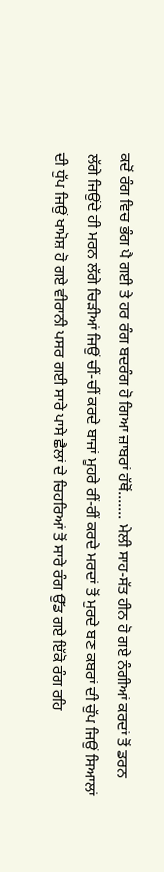ਕਦੋਂ ਰੰਗ ਵਿਚ ਭੰਗ ਪੈ ਗਈ ਤੇ ਹਰ ਰੰਗ ਬਦਰੰਗ ਹੋ ਗਿਆ ਜ਼ਾਬਰਾਂ ਹੱਥੋਂ....... ਮੇਲੀ ਸਾਹ-ਸੱਤ ਹੀਨ ਹੋ ਗਏ ਨੰਗੀਆਂ ਕਰਦਾਂ ਤੋਂ ਡਰਨ ਲੱਗੇ ਜਿਉਂਦੇ ਹੀ ਮਰਨ ਲੱਗੇ ਚਿੜੀਆਂ ਜਿਉਂ ਚੀਂ-ਚੀਂ ਕਰਦੇ ਬਾਜਾਂ ਮੂਹਰੇ ਰੀਂ-ਰੀਂ ਕਰਦੇ ਮਰਦਾਂ ਤੋਂ ਮੁਰਦੇ ਬਣ ਕਬਰਾਂ ਦੀ ਚੁੱਪ ਜਿਉਂ ਸਿਆਲਾਂ ਦੀ ਧੁੱਪ ਜਿਉਂ ਖਾਮੋਸ਼ ਹੋ ਗਏ ਵੀਰਾਨੀ ਪਸਰ ਗਈ ਸਾਰੇ ਪਾਸੇ ਛੈਲਾਂ ਦੇ ਚਿਹਰਿਆਂ ਤੋਂ ਸਾਰੇ ਰੰਗ ਉੱਡ ਗਏ ਇੱਕੋ ਰੰਗ ਰਹਿ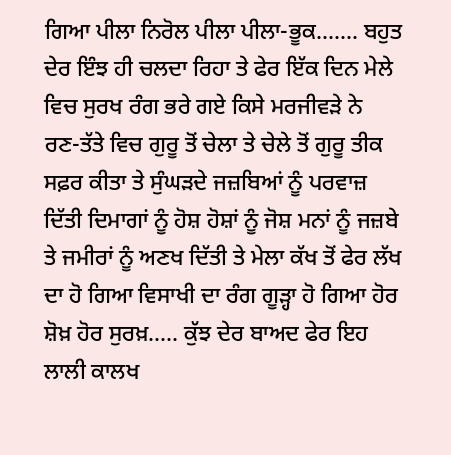ਗਿਆ ਪੀਲਾ ਨਿਰੋਲ ਪੀਲਾ ਪੀਲਾ-ਭੂਕ....... ਬਹੁਤ ਦੇਰ ਇੰਝ ਹੀ ਚਲਦਾ ਰਿਹਾ ਤੇ ਫੇਰ ਇੱਕ ਦਿਨ ਮੇਲੇ ਵਿਚ ਸੁਰਖ ਰੰਗ ਭਰੇ ਗਏ ਕਿਸੇ ਮਰਜੀਵੜੇ ਨੇ ਰਣ-ਤੱਤੇ ਵਿਚ ਗੁਰੂ ਤੋਂ ਚੇਲਾ ਤੇ ਚੇਲੇ ਤੋਂ ਗੁਰੂ ਤੀਕ ਸਫ਼ਰ ਕੀਤਾ ਤੇ ਸੁੰਘੜਦੇ ਜਜ਼ਬਿਆਂ ਨੂੰ ਪਰਵਾਜ਼ ਦਿੱਤੀ ਦਿਮਾਗਾਂ ਨੂੰ ਹੋਸ਼ ਹੋਸ਼ਾਂ ਨੂੰ ਜੋਸ਼ ਮਨਾਂ ਨੂੰ ਜਜ਼ਬੇ ਤੇ ਜਮੀਰਾਂ ਨੂੰ ਅਣਖ ਦਿੱਤੀ ਤੇ ਮੇਲਾ ਕੱਖ ਤੋਂ ਫੇਰ ਲੱਖ ਦਾ ਹੋ ਗਿਆ ਵਿਸਾਖੀ ਦਾ ਰੰਗ ਗੂੜ੍ਹਾ ਹੋ ਗਿਆ ਹੋਰ ਸ਼ੋਖ਼ ਹੋਰ ਸੁਰਖ਼..... ਕੁੱਝ ਦੇਰ ਬਾਅਦ ਫੇਰ ਇਹ ਲਾਲੀ ਕਾਲਖ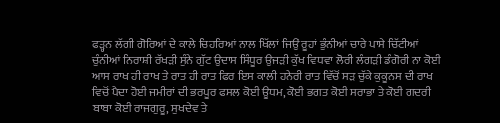ਫੜ੍ਹਨ ਲੱਗੀ ਗੋਰਿਆਂ ਦੇ ਕਾਲੇ ਚਿਹਰਿਆਂ ਨਾਲ ਖਿੱਲਾਂ ਜਿਉਂ ਰੂਹਾਂ ਭੁੰਨੀਆਂ ਚਾਰੇ ਪਾਸੇ ਚਿੱਟੀਆਂ ਚੁੰਨੀਆਂ ਨਿਰਾਸ਼ੀ ਰੱਖੜੀ ਸੁੰਨੇ ਗੁੱਟ ਉਦਾਸ ਸਿੰਧੂਰ ਉਜੜੀ ਕੁੱਖ ਵਿਧਵਾ ਲੋਰੀ ਲੰਗੜੀ ਡੰਗੋਰੀ ਨਾ ਕੋਈ ਆਸ ਰਾਖ ਹੀ ਰਾਖ ਤੇ ਰਾਤ ਹੀ ਰਾਤ ਫਿਰ ਇਸ ਕਾਲੀ ਹਨੇਰੀ ਰਾਤ ਵਿੱਚੋਂ ਸੜ ਚੁੱਕੇ ਕੁਕੂਨਸ ਦੀ ਰਾਖ ਵਿਚੋਂ ਪੈਦਾ ਹੋਈ ਜਮੀਰਾਂ ਦੀ ਭਰਪੂਰ ਫਸਲ ਕੋਈ ਊਧਮ, ਕੋਈ ਭਗਤ ਕੋਈ ਸਰਾਭਾ ਤੇ ਕੋਈ ਗਦਰੀ ਬਾਬਾ ਕੋਈ ਰਾਜਗੁਰੂ, ਸੁਖਦੇਵ ਤੇ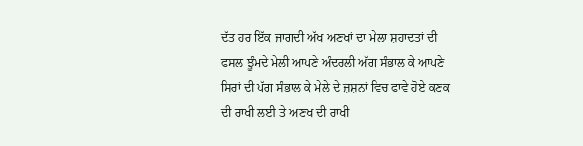ਦੱਤ ਹਰ ਇੱਕ ਜਾਗਦੀ ਅੱਖ ਅਣਖਾਂ ਦਾ ਮੇਲਾ ਸ਼ਹਾਦਤਾਂ ਦੀ ਫਸਲ ਝੂੰਮਦੇ ਮੇਲੀ ਆਪਣੇ ਅੰਦਰਲੀ ਅੱਗ ਸੰਭਾਲ ਕੇ ਆਪਣੇ ਸਿਰਾਂ ਦੀ ਪੱਗ ਸੰਭਾਲ ਕੇ ਮੇਲੇ ਦੇ ਜ਼ਸ਼ਨਾਂ ਵਿਚ ਫਾਵੇ ਹੋਏ ਕਣਕ ਦੀ ਰਾਖੀ ਲਈ ਤੇ ਅਣਖ ਦੀ ਰਾਖੀ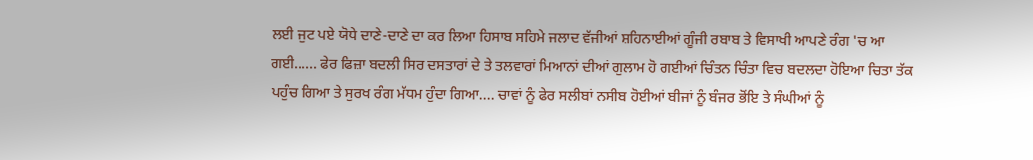ਲਈ ਜੁਟ ਪਏ ਯੋਧੇ ਦਾਣੇ-ਦਾਣੇ ਦਾ ਕਰ ਲਿਆ ਹਿਸਾਬ ਸਹਿਮੇ ਜਲਾਦ ਵੱਜੀਆਂ ਸ਼ਹਿਨਾਈਆਂ ਗੂੰਜੀ ਰਬਾਬ ਤੇ ਵਿਸਾਖੀ ਆਪਣੇ ਰੰਗ 'ਚ ਆ ਗਈ...... ਫੇਰ ਫਿਜ਼ਾ ਬਦਲੀ ਸਿਰ ਦਸਤਾਰਾਂ ਦੇ ਤੇ ਤਲਵਾਰਾਂ ਮਿਆਨਾਂ ਦੀਆਂ ਗੁਲਾਮ ਹੋ ਗਈਆਂ ਚਿੰਤਨ ਚਿੰਤਾ ਵਿਚ ਬਦਲਦਾ ਹੋਇਆ ਚਿਤਾ ਤੱਕ ਪਹੁੰਚ ਗਿਆ ਤੇ ਸੁਰਖ ਰੰਗ ਮੱਧਮ ਹੁੰਦਾ ਗਿਆ.... ਚਾਵਾਂ ਨੂੰ ਫੇਰ ਸਲੀਬਾਂ ਨਸੀਬ ਹੋਈਆਂ ਬੀਜਾਂ ਨੂੰ ਬੰਜਰ ਭੋਂਇ ਤੇ ਸੰਘੀਆਂ ਨੂੰ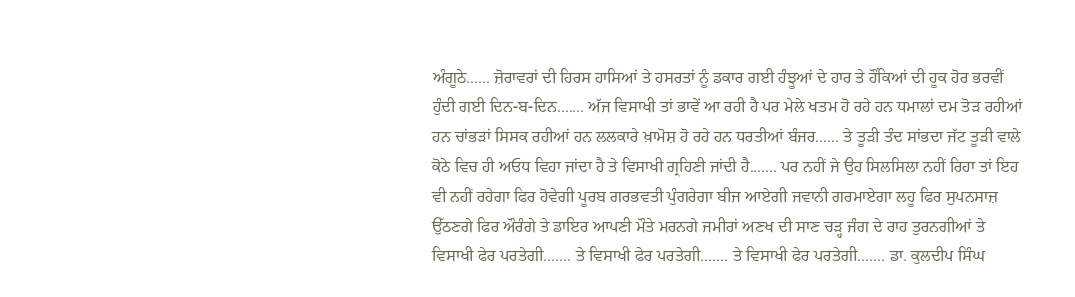ਅੰਗੂਠੇ...... ਜ਼ੋਰਾਵਰਾਂ ਦੀ ਹਿਰਸ ਹਾਸਿਆਂ ਤੇ ਹਸਰਤਾਂ ਨੂੰ ਡਕਾਰ ਗਈ ਹੰਝੂਆਂ ਦੇ ਹਾਰ ਤੇ ਹੌਂਕਿਆਂ ਦੀ ਹੂਕ ਹੋਰ ਭਰਵੀਂ ਹੁੰਦੀ ਗਈ ਦਿਨ-ਬ-ਦਿਨ....... ਅੱਜ ਵਿਸਾਖੀ ਤਾਂ ਭਾਵੇਂ ਆ ਰਹੀ ਹੈ ਪਰ ਮੇਲੇ ਖਤਮ ਹੋ ਰਹੇ ਹਨ ਧਮਾਲਾਂ ਦਮ ਤੋੜ ਰਹੀਆਂ ਹਨ ਚਾਂਭੜਾਂ ਸਿਸਕ ਰਹੀਆਂ ਹਨ ਲਲਕਾਰੇ ਖ਼ਾਮੋਸ਼ ਹੋ ਰਹੇ ਹਨ ਧਰਤੀਆਂ ਬੰਜਰ...... ਤੇ ਤੂੜੀ ਤੰਦ ਸਾਂਭਦਾ ਜੱਟ ਤੂੜੀ ਵਾਲੇ ਕੋਠੇ ਵਿਚ ਹੀ ਅਓਧ ਵਿਹਾ ਜਾਂਦਾ ਹੈ ਤੇ ਵਿਸਾਖੀ ਗ੍ਰਹਿਣੀ ਜਾਂਦੀ ਹੈ....... ਪਰ ਨਹੀਂ ਜੇ ਉਹ ਸਿਲਸਿਲਾ ਨਹੀਂ ਰਿਹਾ ਤਾਂ ਇਹ ਵੀ ਨਹੀਂ ਰਹੇਗਾ ਫਿਰ ਹੋਵੇਗੀ ਪੂਰਬ ਗਰਭਵਤੀ ਪੁੰਗਰੇਗਾ ਬੀਜ ਆਏਗੀ ਜਵਾਨੀ ਗਰਮਾਏਗਾ ਲਹੂ ਫਿਰ ਸੁਪਨਸਾਜ਼ ਉੱਠਣਗੇ ਫਿਰ ਔਰੰਗੇ ਤੇ ਡਾਇਰ ਆਪਣੀ ਮੌਤੇ ਮਰਨਗੇ ਜਮੀਰਾਂ ਅਣਖ ਦੀ ਸਾਣ ਚੜ੍ਹ ਜੰਗ ਦੇ ਰਾਹ ਤੁਰਨਗੀਆਂ ਤੇ ਵਿਸਾਖੀ ਫੇਰ ਪਰਤੇਗੀ....... ਤੇ ਵਿਸਾਖੀ ਫੇਰ ਪਰਤੇਗੀ....... ਤੇ ਵਿਸਾਖੀ ਫੇਰ ਪਰਤੇਗੀ....... ਡਾ. ਕੁਲਦੀਪ ਸਿੰਘ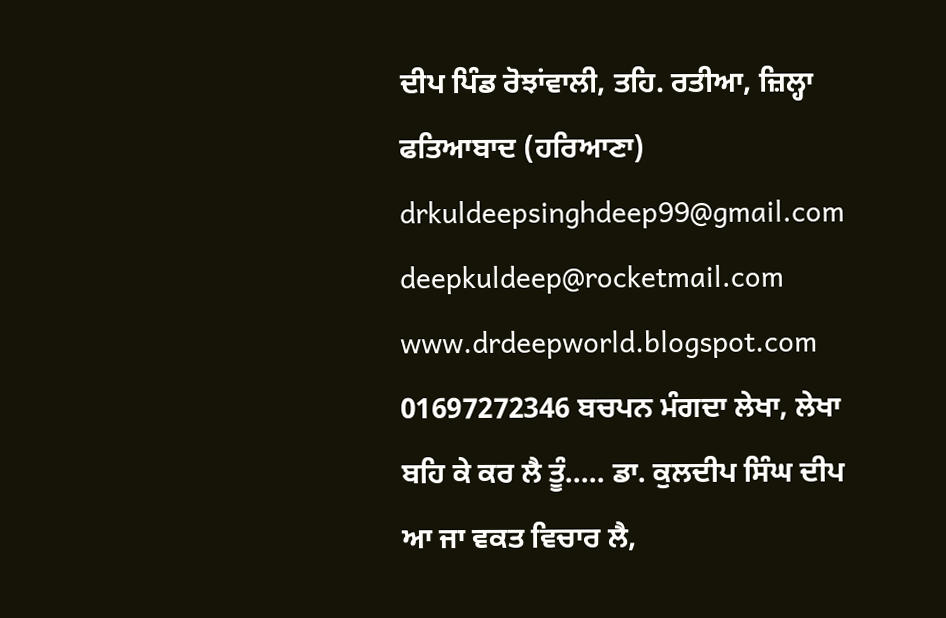ਦੀਪ ਪਿੰਡ ਰੋਝਾਂਵਾਲੀ, ਤਹਿ. ਰਤੀਆ, ਜ਼ਿਲ੍ਹਾ ਫਤਿਆਬਾਦ (ਹਰਿਆਣਾ) drkuldeepsinghdeep99@gmail.com deepkuldeep@rocketmail.com www.drdeepworld.blogspot.com 01697272346 ਬਚਪਨ ਮੰਗਦਾ ਲੇਖਾ, ਲੇਖਾ ਬਹਿ ਕੇ ਕਰ ਲੈ ਤੂੰ..... ਡਾ. ਕੁਲਦੀਪ ਸਿੰਘ ਦੀਪ ਆ ਜਾ ਵਕਤ ਵਿਚਾਰ ਲੈ,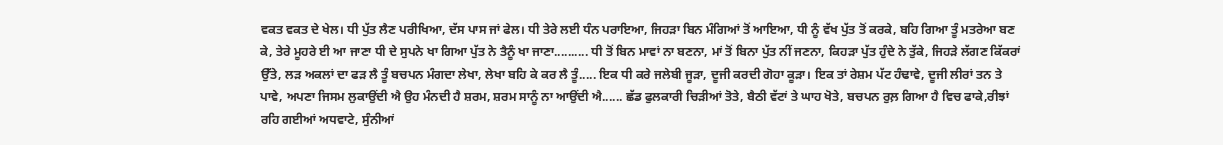ਵਕਤ ਵਕਤ ਦੇ ਖੇਲ। ਧੀ ਪੁੱਤ ਲੈਣ ਪਰੀਖਿਆ, ਦੱਸ ਪਾਸ ਜਾਂ ਫੇਲ। ਧੀ ਤੇਰੇ ਲਈ ਧੰਨ ਪਰਾਇਆ, ਜਿਹੜਾ ਬਿਨ ਮੰਗਿਆਂ ਤੋਂ ਆਇਆ, ਧੀ ਨੂੰ ਵੱਖ ਪੁੱਤ ਤੋਂ ਕਰਕੇ, ਬਹਿ ਗਿਆ ਤੂੰ ਮਤਰੇਆ ਬਣ ਕੇ, ਤੇਰੇ ਮੂਹਰੇ ਈ ਆ ਜਾਣਾ ਧੀ ਦੇ ਸੁਪਨੇ ਖਾ ਗਿਆ ਪੁੱਤ ਨੇ ਤੈਨੂੰ ਖਾ ਜਾਣਾ.......... ਧੀ ਤੋਂ ਬਿਨ ਮਾਵਾਂ ਨਾ ਬਣਨਾ, ਮਾਂ ਤੋਂ ਬਿਨਾ ਪੁੱਤ ਨੀਂ ਜਣਨਾ, ਕਿਹੜਾ ਪੁੱਤ ਹੁੰਦੇ ਨੇ ਤੁੱਕੇ, ਜਿਹੜੇ ਲੱਗਣ ਕਿੱਕਰਾਂ ਉੱਤੇ, ਲੜ ਅਕਲਾਂ ਦਾ ਫੜ ਲੈ ਤੂੰ ਬਚਪਨ ਮੰਗਦਾ ਲੇਖਾ, ਲੇਖਾ ਬਹਿ ਕੇ ਕਰ ਲੈ ਤੂੰ..... ਇਕ ਧੀ ਕਰੇ ਜਲੇਬੀ ਜੂੜਾ, ਦੂਜੀ ਕਰਦੀ ਗੋਹਾ ਕੂੜਾ। ਇਕ ਤਾਂ ਰੇਸ਼ਮ ਪੱਟ ਹੰਢਾਵੇ, ਦੂਜੀ ਲੀਰਾਂ ਤਨ ਤੇ ਪਾਵੇ, ਅਪਣਾ ਜਿਸਮ ਲੁਕਾਉਂਦੀ ਐ ਉਹ ਮੰਨਦੀ ਹੈ ਸ਼ਰਮ, ਸ਼ਰਮ ਸਾਨੂੰ ਨਾ ਆਉਂਦੀ ਐ...... ਛੱਡ ਫੁਲਕਾਰੀ ਚਿੜੀਆਂ ਤੋਤੇ, ਬੈਠੀ ਵੱਟਾਂ ਤੇ ਘਾਹ ਖੋਤੇ, ਬਚਪਨ ਰੁਲ਼ ਗਿਆ ਹੈ ਵਿਚ ਫਾਕੇ,ਰੀਝਾਂ ਰਹਿ ਗਈਆਂ ਅਧਵਾਟੇ, ਸੁੰਨੀਆਂ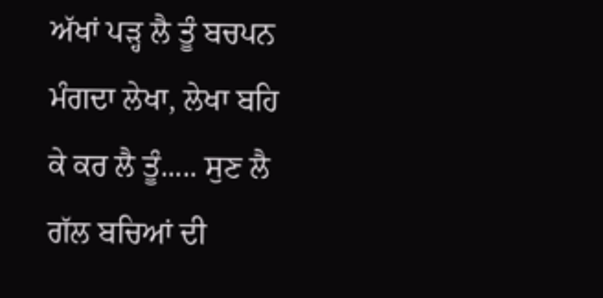ਅੱਖਾਂ ਪੜ੍ਹ ਲੈ ਤੂੰ ਬਚਪਨ ਮੰਗਦਾ ਲੇਖਾ, ਲੇਖਾ ਬਹਿ ਕੇ ਕਰ ਲੈ ਤੂੰ..... ਸੁਣ ਲੈ ਗੱਲ ਬਚਿਆਂ ਦੀ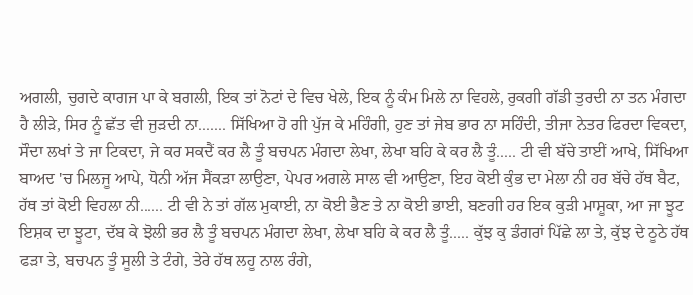ਅਗਲੀ, ਚੁਗਦੇ ਕਾਗਜ ਪਾ ਕੇ ਬਗਲੀ, ਇਕ ਤਾਂ ਨੋਟਾਂ ਦੇ ਵਿਚ ਖੇਲੇ, ਇਕ ਨੂੰ ਕੰਮ ਮਿਲੇ ਨਾ ਵਿਹਲੇ, ਰੁਕਗੀ ਗੱਡੀ ਤੁਰਦੀ ਨਾ ਤਨ ਮੰਗਦਾ ਹੈ ਲੀੜੇ, ਸਿਰ ਨੂੰ ਛੱਤ ਵੀ ਜੁੜਦੀ ਨਾ....... ਸਿੱਖਿਆ ਹੋ ਗੀ ਪੁੱਜ ਕੇ ਮਹਿੰਗੀ, ਹੁਣ ਤਾਂ ਜੇਬ ਭਾਰ ਨਾ ਸਹਿੰਦੀ, ਤੀਜਾ ਨੇਤਰ ਫਿਰਦਾ ਵਿਕਦਾ, ਸੌਦਾ ਲਖਾਂ ਤੇ ਜਾ ਟਿਕਦਾ, ਜੇ ਕਰ ਸਕਦੈਂ ਕਰ ਲੈ ਤੂੰ ਬਚਪਨ ਮੰਗਦਾ ਲੇਖਾ, ਲੇਖਾ ਬਹਿ ਕੇ ਕਰ ਲੈ ਤੂੰ..... ਟੀ ਵੀ ਬੱਚੇ ਤਾਈਂ ਆਖੇ, ਸਿੱਖਿਆ ਬਾਅਦ 'ਚ ਮਿਲਜੂ ਆਪੇ, ਧੋਨੀ ਅੱਜ ਸੈਂਕੜਾ ਲਾਉਣਾ, ਪੇਪਰ ਅਗਲੇ ਸਾਲ ਵੀ ਆਉਣਾ, ਇਹ ਕੋਈ ਕੁੰਭ ਦਾ ਮੇਲਾ ਨੀ ਹਰ ਬੱਚੇ ਹੱਥ ਬੈਟ, ਹੱਥ ਤਾਂ ਕੋਈ ਵਿਹਲਾ ਨੀ...... ਟੀ ਵੀ ਨੇ ਤਾਂ ਗੱਲ ਮੁਕਾਈ, ਨਾ ਕੋਈ ਭੈਣ ਤੇ ਨਾ ਕੋਈ ਭਾਈ, ਬਣਗੀ ਹਰ ਇਕ ਕੁੜੀ ਮਾਸ਼ੂਕਾ, ਆ ਜਾ ਝੂਟ ਇਸ਼ਕ ਦਾ ਝੂਟਾ, ਦੱਬ ਕੇ ਝੋਲੀ ਭਰ ਲੈ ਤੂੰ ਬਚਪਨ ਮੰਗਦਾ ਲੇਖਾ, ਲੇਖਾ ਬਹਿ ਕੇ ਕਰ ਲੈ ਤੂੰ..... ਕੁੱਝ ਕੁ ਡੰਗਰਾਂ ਪਿੱਛੇ ਲਾ ਤੇ, ਕੁੱਝ ਦੇ ਠੂਠੇ ਹੱਥ ਫੜਾ ਤੇ, ਬਚਪਨ ਤੂੰ ਸੂਲੀ ਤੇ ਟੰਗੇ, ਤੇਰੇ ਹੱਥ ਲਹੂ ਨਾਲ ਰੰਗੇ,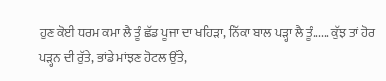ਹੁਣ ਕੋਈ ਧਰਮ ਕਮਾ ਲੈ ਤੂੰ ਛੱਡ ਪੂਜਾ ਦਾ ਖਹਿੜਾ, ਨਿੱਕਾ ਬਾਲ ਪੜ੍ਹਾ ਲੈ ਤੂੰ...... ਕੁੱਝ ਤਾਂ ਹੋਰ ਪੜ੍ਹਨ ਦੀ ਰੁੱਤੇ, ਭਾਂਡੇ ਮਾਂਝਣ ਹੋਟਲ ਉੱਤੇ,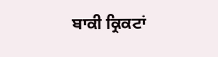ਬਾਕੀ ਕ੍ਰਿਕਟਾਂ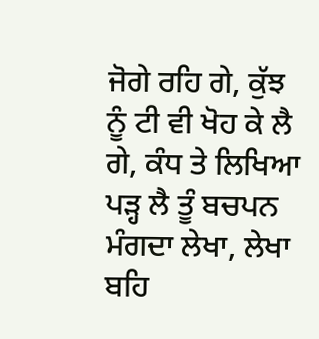ਜੋਗੇ ਰਹਿ ਗੇ, ਕੁੱਝ ਨੂੰ ਟੀ ਵੀ ਖੋਹ ਕੇ ਲੈ ਗੇ, ਕੰਧ ਤੇ ਲਿਖਿਆ ਪੜ੍ਹ ਲੈ ਤੂੰ ਬਚਪਨ ਮੰਗਦਾ ਲੇਖਾ, ਲੇਖਾ ਬਹਿ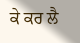ਕੇ ਕਰ ਲੈ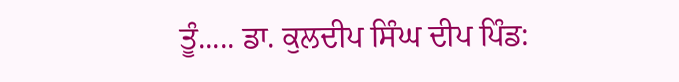ਤੂੰ..... ਡਾ. ਕੁਲਦੀਪ ਸਿੰਘ ਦੀਪ ਪਿੰਡ: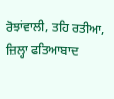ਰੋਝਾਂਵਾਲੀ, ਤਹਿ ਰਤੀਆ, ਜ਼ਿਲ੍ਹਾ ਫਤਿਆਬਾਦ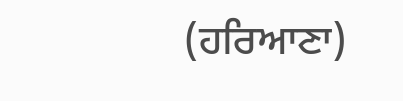(ਹਰਿਆਣਾ)